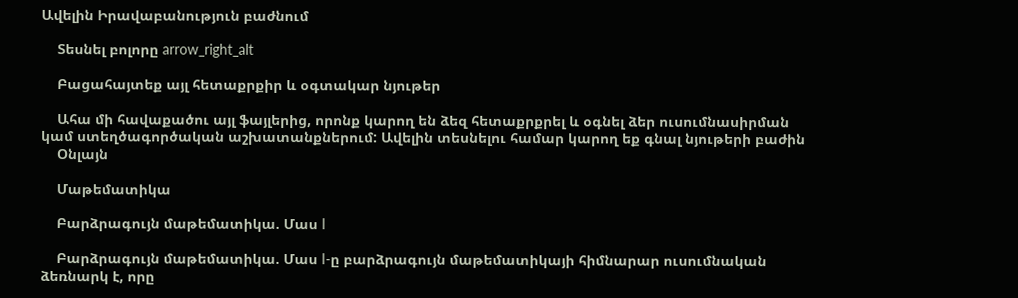Ավելին Իրավաբանություն բաժնում

    Տեսնել բոլորը arrow_right_alt

    Բացահայտեք այլ հետաքրքիր և օգտակար նյութեր

    Ահա մի հավաքածու այլ ֆայլերից, որոնք կարող են ձեզ հետաքրքրել և օգնել ձեր ուսումնասիրման կամ ստեղծագործական աշխատանքներում: Ավելին տեսնելու համար կարող եք գնալ նյութերի բաժին
    Օնլայն

    Մաթեմատիկա

    Բարձրագույն մաթեմատիկա. Մաս I

    Բարձրագույն մաթեմատիկա. Մաս I-ը բարձրագույն մաթեմատիկայի հիմնարար ուսումնական ձեռնարկ է, որը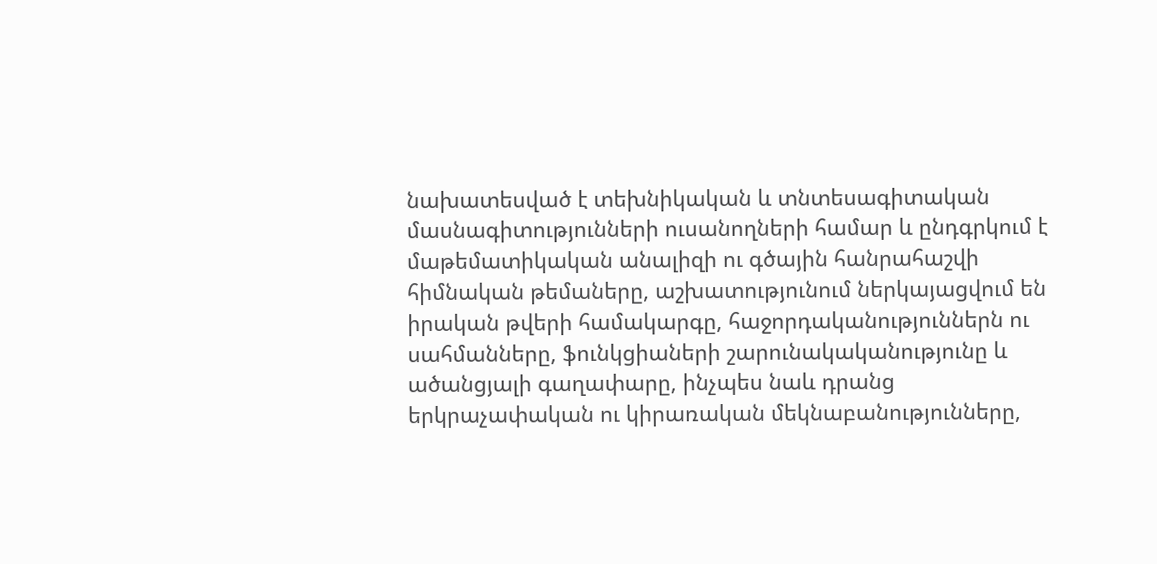նախատեսված է տեխնիկական և տնտեսագիտական մասնագիտությունների ուսանողների համար և ընդգրկում է մաթեմատիկական անալիզի ու գծային հանրահաշվի հիմնական թեմաները, աշխատությունում ներկայացվում են իրական թվերի համակարգը, հաջորդականություններն ու սահմանները, ֆունկցիաների շարունակականությունը և ածանցյալի գաղափարը, ինչպես նաև դրանց երկրաչափական ու կիրառական մեկնաբանությունները,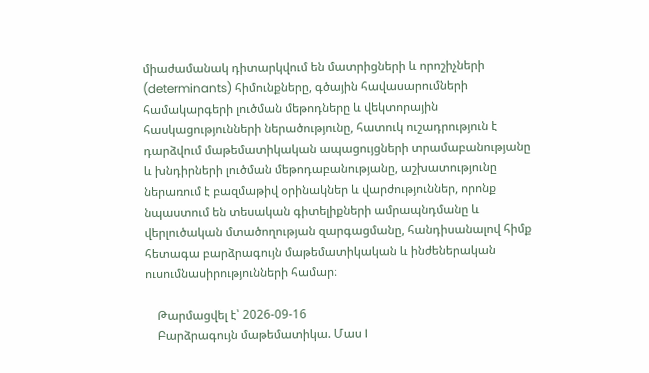միաժամանակ դիտարկվում են մատրիցների և որոշիչների (determinants) հիմունքները, գծային հավասարումների համակարգերի լուծման մեթոդները և վեկտորային հասկացությունների ներածությունը, հատուկ ուշադրություն է դարձվում մաթեմատիկական ապացույցների տրամաբանությանը և խնդիրների լուծման մեթոդաբանությանը, աշխատությունը ներառում է բազմաթիվ օրինակներ և վարժություններ, որոնք նպաստում են տեսական գիտելիքների ամրապնդմանը և վերլուծական մտածողության զարգացմանը, հանդիսանալով հիմք հետագա բարձրագույն մաթեմատիկական և ինժեներական ուսումնասիրությունների համար։

    Թարմացվել է՝ 2026-09-16
    Բարձրագույն մաթեմատիկա. Մաս I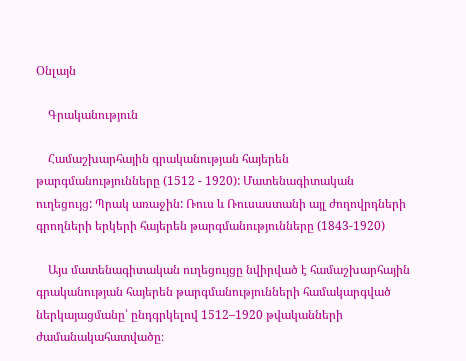Օնլայն

    Գրականություն

    Համաշխարհային գրականության հայերեն թարգմանությունները (1512 - 1920): Մատենագիտական ուղեցույց: Պրակ առաջին: Ռուս և Ռուսաստանի այլ ժողովրդների գրողների երկերի հայերեն թարգմանությունները (1843-1920)

    Այս մատենագիտական ուղեցույցը նվիրված է համաշխարհային գրականության հայերեն թարգմանությունների համակարգված ներկայացմանը՝ ընդգրկելով 1512–1920 թվականների ժամանակահատվածը։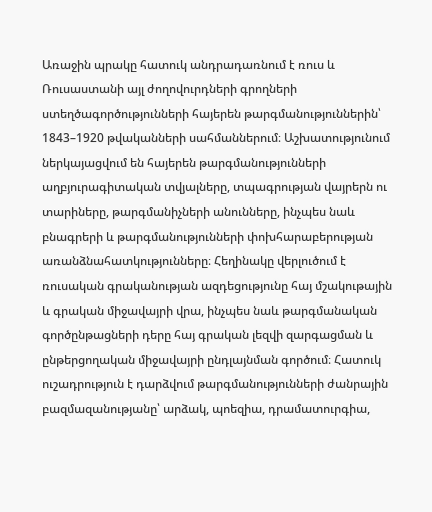Առաջին պրակը հատուկ անդրադառնում է ռուս և Ռուսաստանի այլ ժողովուրդների գրողների ստեղծագործությունների հայերեն թարգմանություններին՝ 1843–1920 թվականների սահմաններում։ Աշխատությունում ներկայացվում են հայերեն թարգմանությունների աղբյուրագիտական տվյալները, տպագրության վայրերն ու տարիները, թարգմանիչների անունները, ինչպես նաև բնագրերի և թարգմանությունների փոխհարաբերության առանձնահատկությունները։ Հեղինակը վերլուծում է ռուսական գրականության ազդեցությունը հայ մշակութային և գրական միջավայրի վրա, ինչպես նաև թարգմանական գործընթացների դերը հայ գրական լեզվի զարգացման և ընթերցողական միջավայրի ընդլայնման գործում։ Հատուկ ուշադրություն է դարձվում թարգմանությունների ժանրային բազմազանությանը՝ արձակ, պոեզիա, դրամատուրգիա,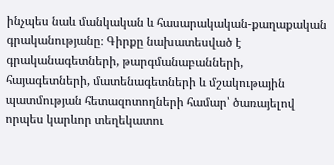ինչպես նաև մանկական և հասարակական-քաղաքական գրականությանը։ Գիրքը նախատեսված է գրականագետների, թարգմանաբանների, հայագետների, մատենագետների և մշակութային պատմության հետազոտողների համար՝ ծառայելով որպես կարևոր տեղեկատու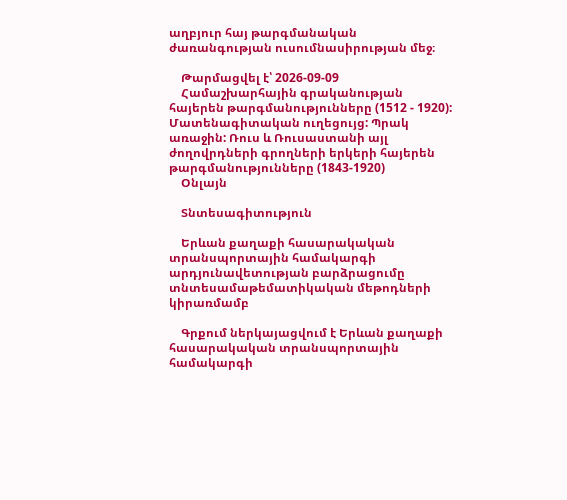աղբյուր հայ թարգմանական ժառանգության ուսումնասիրության մեջ։

    Թարմացվել է՝ 2026-09-09
    Համաշխարհային գրականության հայերեն թարգմանությունները (1512 - 1920): Մատենագիտական ուղեցույց: Պրակ առաջին: Ռուս և Ռուսաստանի այլ ժողովրդների գրողների երկերի հայերեն թարգմանությունները (1843-1920)
    Օնլայն

    Տնտեսագիտություն

    Երևան քաղաքի հասարակական տրանսպորտային համակարգի արդյունավետության բարձրացումը տնտեսամաթեմատիկական մեթոդների կիրառմամբ

    Գրքում ներկայացվում է Երևան քաղաքի հասարակական տրանսպորտային համակարգի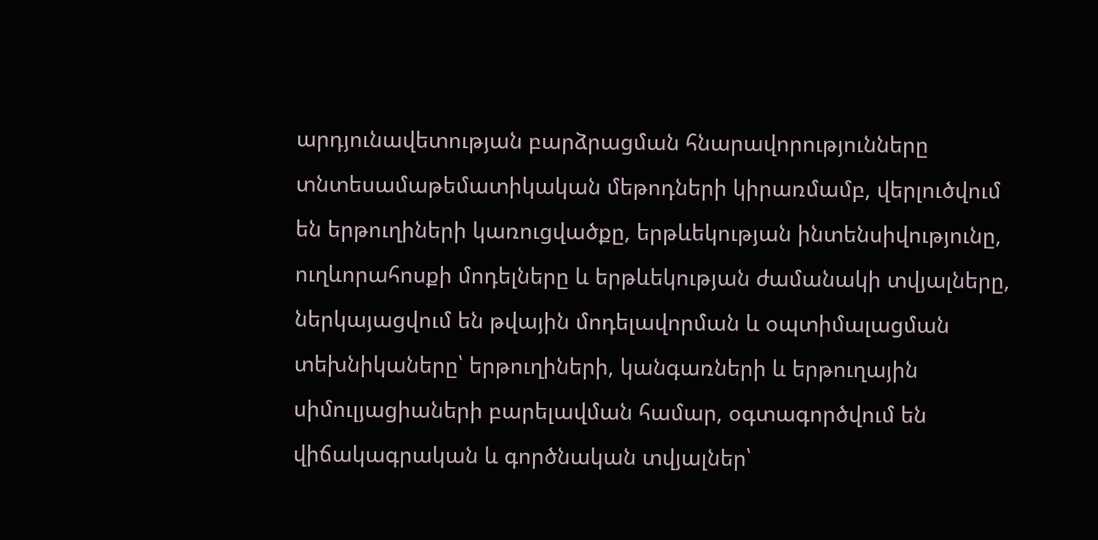արդյունավետության բարձրացման հնարավորությունները տնտեսամաթեմատիկական մեթոդների կիրառմամբ, վերլուծվում են երթուղիների կառուցվածքը, երթևեկության ինտենսիվությունը, ուղևորահոսքի մոդելները և երթևեկության ժամանակի տվյալները, ներկայացվում են թվային մոդելավորման և օպտիմալացման տեխնիկաները՝ երթուղիների, կանգառների և երթուղային սիմուլյացիաների բարելավման համար, օգտագործվում են վիճակագրական և գործնական տվյալներ՝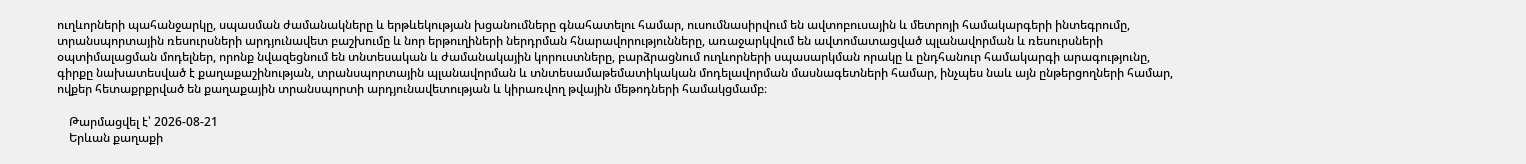ուղևորների պահանջարկը, սպասման ժամանակները և երթևեկության խցանումները գնահատելու համար, ուսումնասիրվում են ավտոբուսային և մետրոյի համակարգերի ինտեգրումը, տրանսպորտային ռեսուրսների արդյունավետ բաշխումը և նոր երթուղիների ներդրման հնարավորությունները, առաջարկվում են ավտոմատացված պլանավորման և ռեսուրսների օպտիմալացման մոդելներ, որոնք նվազեցնում են տնտեսական և ժամանակային կորուստները, բարձրացնում ուղևորների սպասարկման որակը և ընդհանուր համակարգի արագությունը, գիրքը նախատեսված է քաղաքաշինության, տրանսպորտային պլանավորման և տնտեսամաթեմատիկական մոդելավորման մասնագետների համար, ինչպես նաև այն ընթերցողների համար, ովքեր հետաքրքրված են քաղաքային տրանսպորտի արդյունավետության և կիրառվող թվային մեթոդների համակցմամբ։

    Թարմացվել է՝ 2026-08-21
    Երևան քաղաքի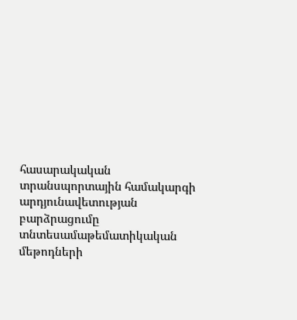հասարակական տրանսպորտային համակարգի արդյունավետության բարձրացումը տնտեսամաթեմատիկական մեթոդների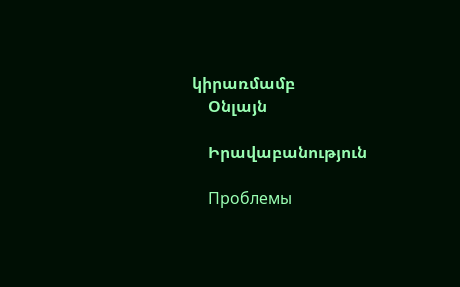կիրառմամբ
    Օնլայն

    Իրավաբանություն

    Проблемы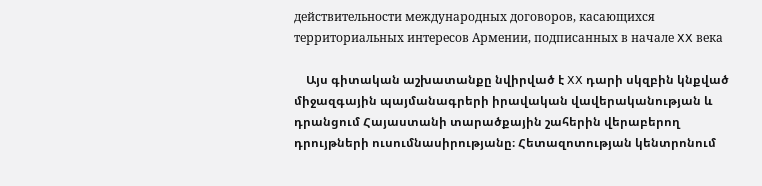действительности международных договоров, касающихся территориальных интересов Армении, подписанных в начале XX века

    Այս գիտական աշխատանքը նվիրված է XX դարի սկզբին կնքված միջազգային պայմանագրերի իրավական վավերականության և դրանցում Հայաստանի տարածքային շահերին վերաբերող դրույթների ուսումնասիրությանը։ Հետազոտության կենտրոնում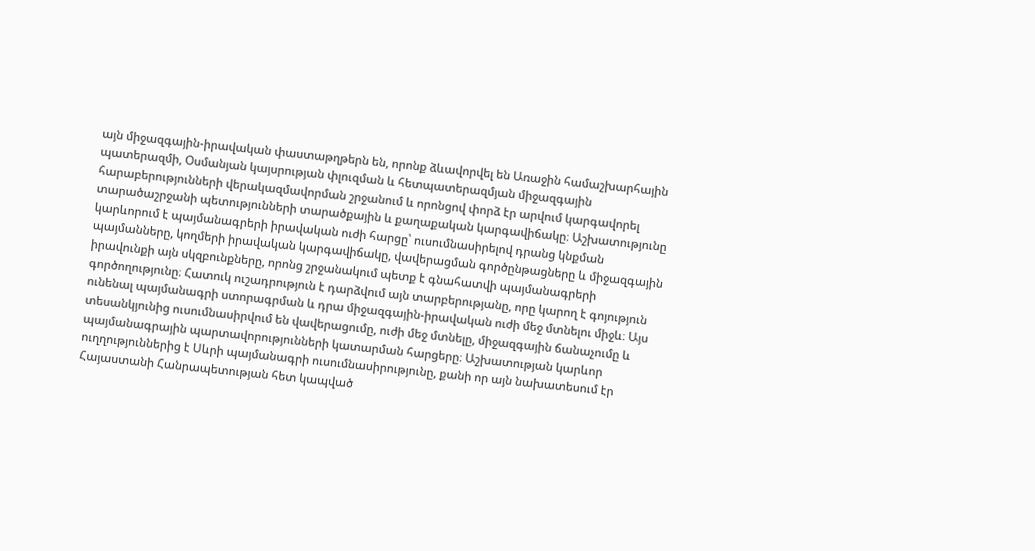այն միջազգային-իրավական փաստաթղթերն են, որոնք ձևավորվել են Առաջին համաշխարհային պատերազմի, Օսմանյան կայսրության փլուզման և հետպատերազմյան միջազգային հարաբերությունների վերակազմավորման շրջանում և որոնցով փորձ էր արվում կարգավորել տարածաշրջանի պետությունների տարածքային և քաղաքական կարգավիճակը։ Աշխատությունը կարևորում է պայմանագրերի իրավական ուժի հարցը՝ ուսումնասիրելով դրանց կնքման պայմանները, կողմերի իրավական կարգավիճակը, վավերացման գործընթացները և միջազգային իրավունքի այն սկզբունքները, որոնց շրջանակում պետք է գնահատվի պայմանագրերի գործողությունը։ Հատուկ ուշադրություն է դարձվում այն տարբերությանը, որը կարող է գոյություն ունենալ պայմանագրի ստորագրման և դրա միջազգային-իրավական ուժի մեջ մտնելու միջև։ Այս տեսանկյունից ուսումնասիրվում են վավերացումը, ուժի մեջ մտնելը, միջազգային ճանաչումը և պայմանագրային պարտավորությունների կատարման հարցերը։ Աշխատության կարևոր ուղղություններից է Սևրի պայմանագրի ուսումնասիրությունը, քանի որ այն նախատեսում էր Հայաստանի Հանրապետության հետ կապված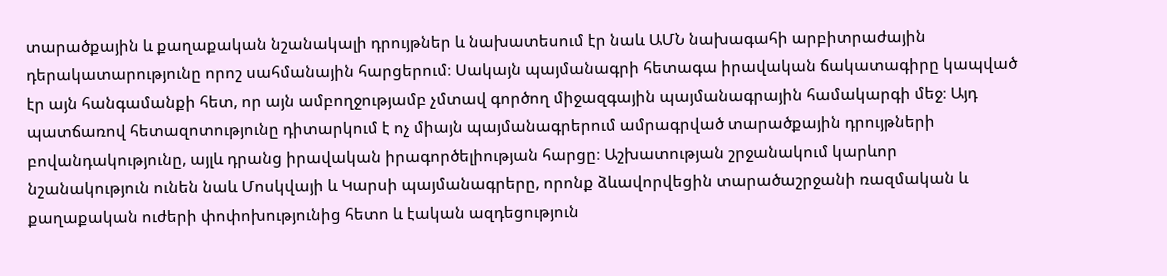տարածքային և քաղաքական նշանակալի դրույթներ և նախատեսում էր նաև ԱՄՆ նախագահի արբիտրաժային դերակատարությունը որոշ սահմանային հարցերում։ Սակայն պայմանագրի հետագա իրավական ճակատագիրը կապված էր այն հանգամանքի հետ, որ այն ամբողջությամբ չմտավ գործող միջազգային պայմանագրային համակարգի մեջ։ Այդ պատճառով հետազոտությունը դիտարկում է ոչ միայն պայմանագրերում ամրագրված տարածքային դրույթների բովանդակությունը, այլև դրանց իրավական իրագործելիության հարցը։ Աշխատության շրջանակում կարևոր նշանակություն ունեն նաև Մոսկվայի և Կարսի պայմանագրերը, որոնք ձևավորվեցին տարածաշրջանի ռազմական և քաղաքական ուժերի փոփոխությունից հետո և էական ազդեցություն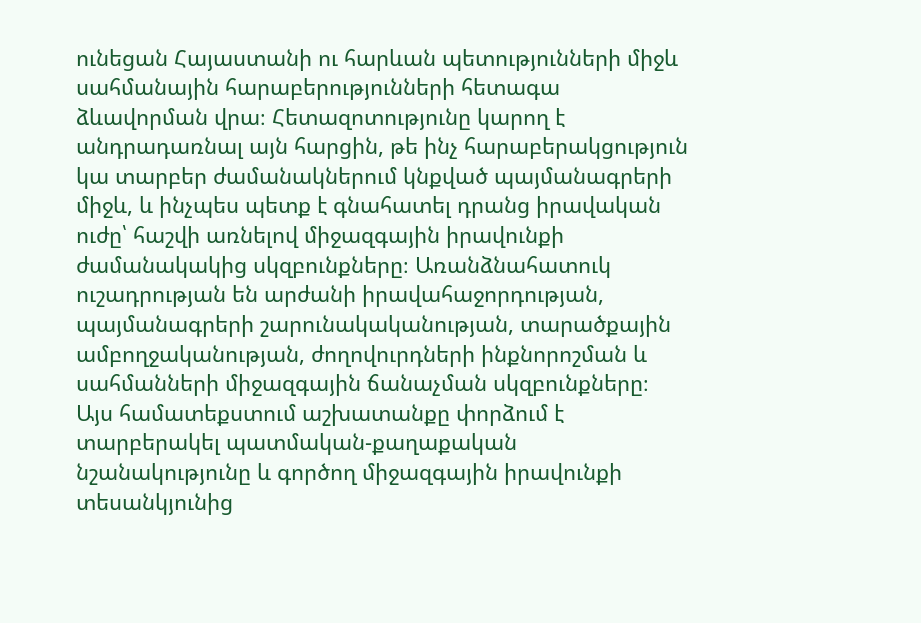ունեցան Հայաստանի ու հարևան պետությունների միջև սահմանային հարաբերությունների հետագա ձևավորման վրա։ Հետազոտությունը կարող է անդրադառնալ այն հարցին, թե ինչ հարաբերակցություն կա տարբեր ժամանակներում կնքված պայմանագրերի միջև, և ինչպես պետք է գնահատել դրանց իրավական ուժը՝ հաշվի առնելով միջազգային իրավունքի ժամանակակից սկզբունքները։ Առանձնահատուկ ուշադրության են արժանի իրավահաջորդության, պայմանագրերի շարունակականության, տարածքային ամբողջականության, ժողովուրդների ինքնորոշման և սահմանների միջազգային ճանաչման սկզբունքները։ Այս համատեքստում աշխատանքը փորձում է տարբերակել պատմական-քաղաքական նշանակությունը և գործող միջազգային իրավունքի տեսանկյունից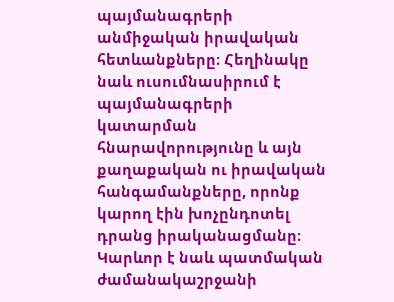պայմանագրերի անմիջական իրավական հետևանքները։ Հեղինակը նաև ուսումնասիրում է պայմանագրերի կատարման հնարավորությունը և այն քաղաքական ու իրավական հանգամանքները, որոնք կարող էին խոչընդոտել դրանց իրականացմանը։ Կարևոր է նաև պատմական ժամանակաշրջանի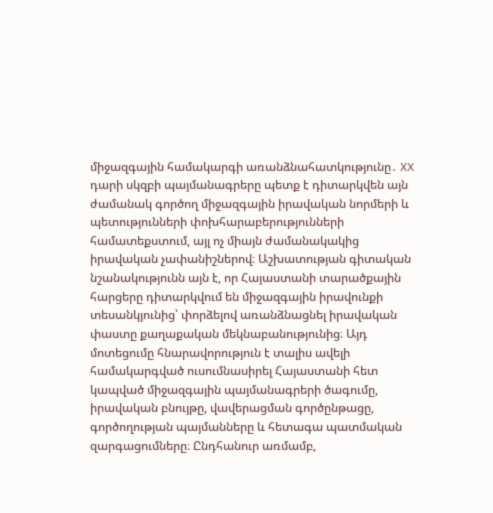միջազգային համակարգի առանձնահատկությունը․ XX դարի սկզբի պայմանագրերը պետք է դիտարկվեն այն ժամանակ գործող միջազգային իրավական նորմերի և պետությունների փոխհարաբերությունների համատեքստում, այլ ոչ միայն ժամանակակից իրավական չափանիշներով։ Աշխատության գիտական նշանակությունն այն է, որ Հայաստանի տարածքային հարցերը դիտարկվում են միջազգային իրավունքի տեսանկյունից՝ փորձելով առանձնացնել իրավական փաստը քաղաքական մեկնաբանությունից։ Այդ մոտեցումը հնարավորություն է տալիս ավելի համակարգված ուսումնասիրել Հայաստանի հետ կապված միջազգային պայմանագրերի ծագումը, իրավական բնույթը, վավերացման գործընթացը, գործողության պայմանները և հետագա պատմական զարգացումները։ Ընդհանուր առմամբ,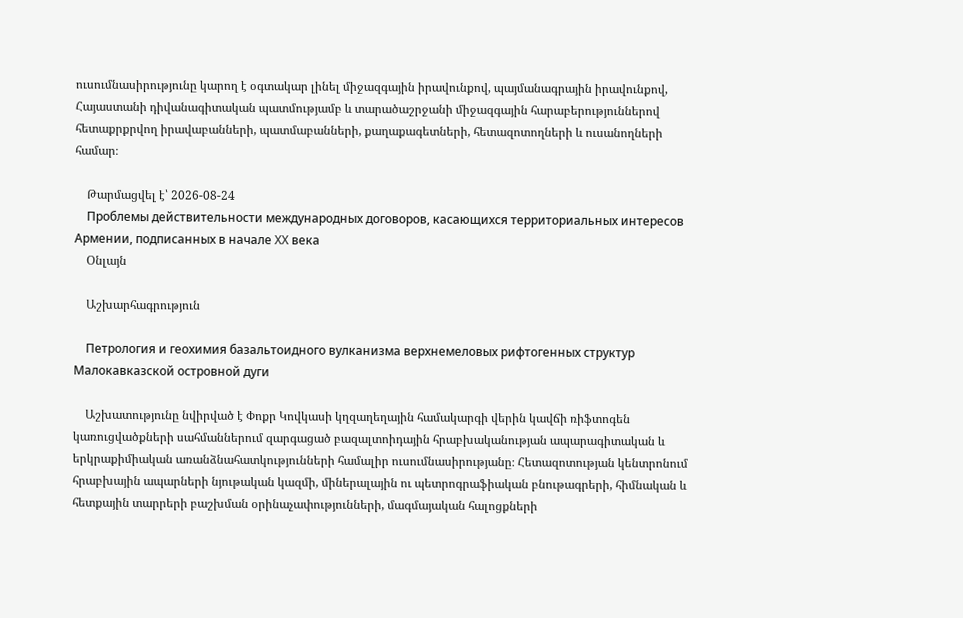ուսումնասիրությունը կարող է օգտակար լինել միջազգային իրավունքով, պայմանագրային իրավունքով, Հայաստանի դիվանագիտական պատմությամբ և տարածաշրջանի միջազգային հարաբերություններով հետաքրքրվող իրավաբանների, պատմաբանների, քաղաքագետների, հետազոտողների և ուսանողների համար։

    Թարմացվել է՝ 2026-08-24
    Проблемы действительности международных договоров, касающихся территориальных интересов Армении, подписанных в начале XX века
    Օնլայն

    Աշխարհագրություն

    Петрология и геохимия базальтоидного вулканизма верхнемеловых рифтогенных структур Малокавказской островной дуги

    Աշխատությունը նվիրված է Փոքր Կովկասի կղզաղեղային համակարգի վերին կավճի ռիֆտոգեն կառուցվածքների սահմաններում զարգացած բազալտոիդային հրաբխականության ապարագիտական և երկրաքիմիական առանձնահատկությունների համալիր ուսումնասիրությանը։ Հետազոտության կենտրոնում հրաբխային ապարների նյութական կազմի, միներալային ու պետրոգրաֆիական բնութագրերի, հիմնական և հետքային տարրերի բաշխման օրինաչափությունների, մագմայական հալոցքների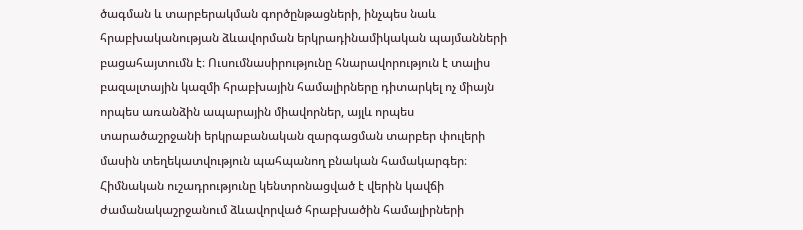ծագման և տարբերակման գործընթացների, ինչպես նաև հրաբխականության ձևավորման երկրադինամիկական պայմանների բացահայտումն է։ Ուսումնասիրությունը հնարավորություն է տալիս բազալտային կազմի հրաբխային համալիրները դիտարկել ոչ միայն որպես առանձին ապարային միավորներ, այլև որպես տարածաշրջանի երկրաբանական զարգացման տարբեր փուլերի մասին տեղեկատվություն պահպանող բնական համակարգեր։ Հիմնական ուշադրությունը կենտրոնացված է վերին կավճի ժամանակաշրջանում ձևավորված հրաբխածին համալիրների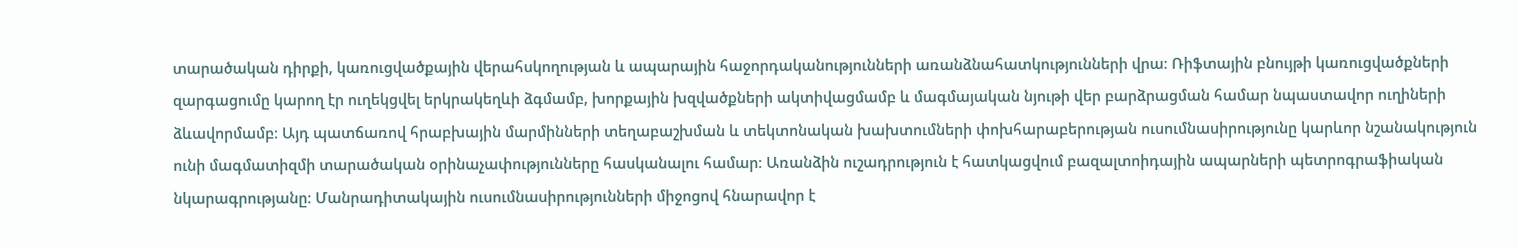տարածական դիրքի, կառուցվածքային վերահսկողության և ապարային հաջորդականությունների առանձնահատկությունների վրա։ Ռիֆտային բնույթի կառուցվածքների զարգացումը կարող էր ուղեկցվել երկրակեղևի ձգմամբ, խորքային խզվածքների ակտիվացմամբ և մագմայական նյութի վեր բարձրացման համար նպաստավոր ուղիների ձևավորմամբ։ Այդ պատճառով հրաբխային մարմինների տեղաբաշխման և տեկտոնական խախտումների փոխհարաբերության ուսումնասիրությունը կարևոր նշանակություն ունի մագմատիզմի տարածական օրինաչափությունները հասկանալու համար։ Առանձին ուշադրություն է հատկացվում բազալտոիդային ապարների պետրոգրաֆիական նկարագրությանը։ Մանրադիտակային ուսումնասիրությունների միջոցով հնարավոր է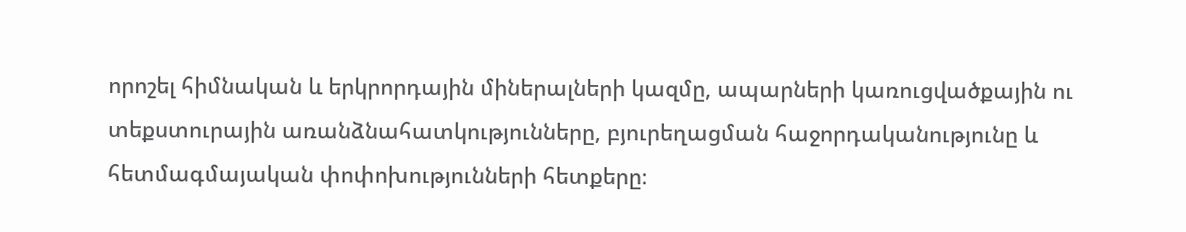որոշել հիմնական և երկրորդային միներալների կազմը, ապարների կառուցվածքային ու տեքստուրային առանձնահատկությունները, բյուրեղացման հաջորդականությունը և հետմագմայական փոփոխությունների հետքերը։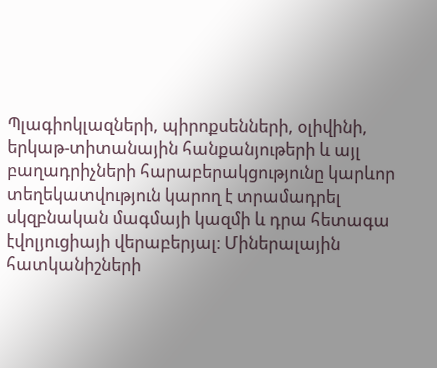Պլագիոկլազների, պիրոքսենների, օլիվինի, երկաթ-տիտանային հանքանյութերի և այլ բաղադրիչների հարաբերակցությունը կարևոր տեղեկատվություն կարող է տրամադրել սկզբնական մագմայի կազմի և դրա հետագա էվոլյուցիայի վերաբերյալ։ Միներալային հատկանիշների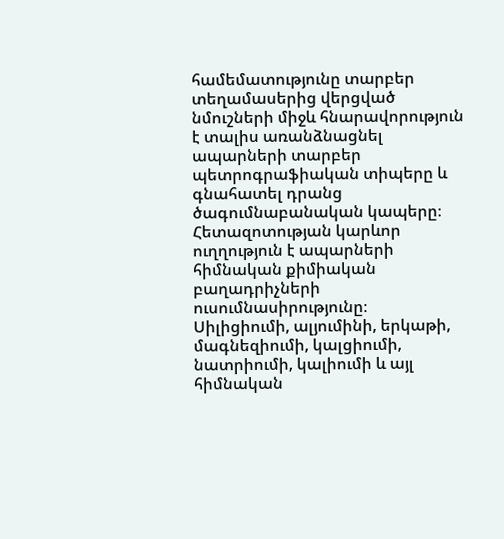համեմատությունը տարբեր տեղամասերից վերցված նմուշների միջև հնարավորություն է տալիս առանձնացնել ապարների տարբեր պետրոգրաֆիական տիպերը և գնահատել դրանց ծագումնաբանական կապերը։ Հետազոտության կարևոր ուղղություն է ապարների հիմնական քիմիական բաղադրիչների ուսումնասիրությունը։ Սիլիցիումի, ալյումինի, երկաթի, մագնեզիումի, կալցիումի, նատրիումի, կալիումի և այլ հիմնական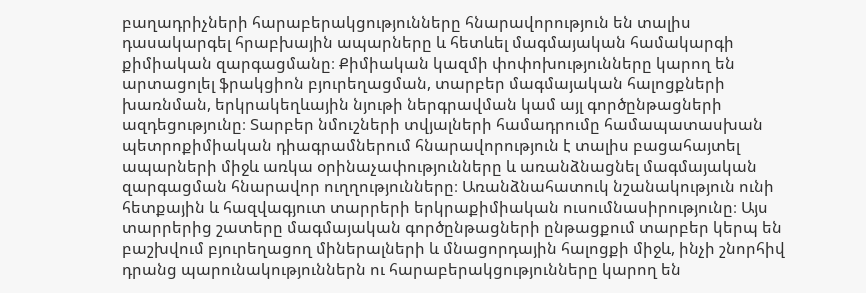բաղադրիչների հարաբերակցությունները հնարավորություն են տալիս դասակարգել հրաբխային ապարները և հետևել մագմայական համակարգի քիմիական զարգացմանը։ Քիմիական կազմի փոփոխությունները կարող են արտացոլել ֆրակցիոն բյուրեղացման, տարբեր մագմայական հալոցքների խառնման, երկրակեղևային նյութի ներգրավման կամ այլ գործընթացների ազդեցությունը։ Տարբեր նմուշների տվյալների համադրումը համապատասխան պետրոքիմիական դիագրամներում հնարավորություն է տալիս բացահայտել ապարների միջև առկա օրինաչափությունները և առանձնացնել մագմայական զարգացման հնարավոր ուղղությունները։ Առանձնահատուկ նշանակություն ունի հետքային և հազվագյուտ տարրերի երկրաքիմիական ուսումնասիրությունը։ Այս տարրերից շատերը մագմայական գործընթացների ընթացքում տարբեր կերպ են բաշխվում բյուրեղացող միներալների և մնացորդային հալոցքի միջև, ինչի շնորհիվ դրանց պարունակություններն ու հարաբերակցությունները կարող են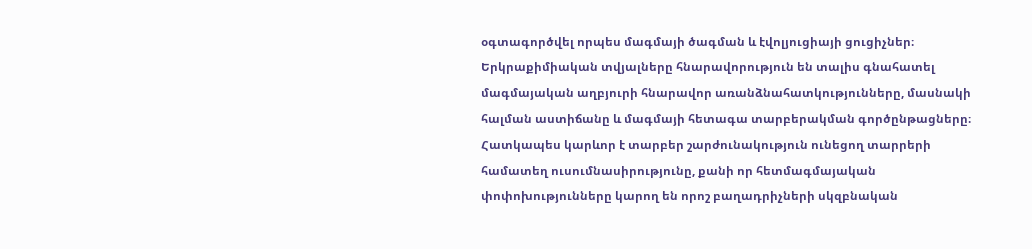օգտագործվել որպես մագմայի ծագման և էվոլյուցիայի ցուցիչներ։ Երկրաքիմիական տվյալները հնարավորություն են տալիս գնահատել մագմայական աղբյուրի հնարավոր առանձնահատկությունները, մասնակի հալման աստիճանը և մագմայի հետագա տարբերակման գործընթացները։ Հատկապես կարևոր է տարբեր շարժունակություն ունեցող տարրերի համատեղ ուսումնասիրությունը, քանի որ հետմագմայական փոփոխությունները կարող են որոշ բաղադրիչների սկզբնական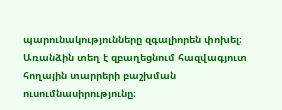պարունակությունները զգալիորեն փոխել։ Առանձին տեղ է զբաղեցնում հազվագյուտ հողային տարրերի բաշխման ուսումնասիրությունը։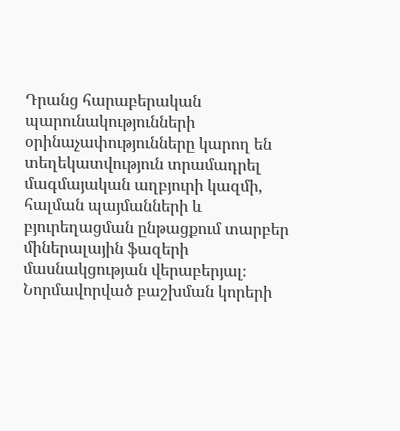Դրանց հարաբերական պարունակությունների օրինաչափությունները կարող են տեղեկատվություն տրամադրել մագմայական աղբյուրի կազմի, հալման պայմանների և բյուրեղացման ընթացքում տարբեր միներալային ֆազերի մասնակցության վերաբերյալ։ Նորմավորված բաշխման կորերի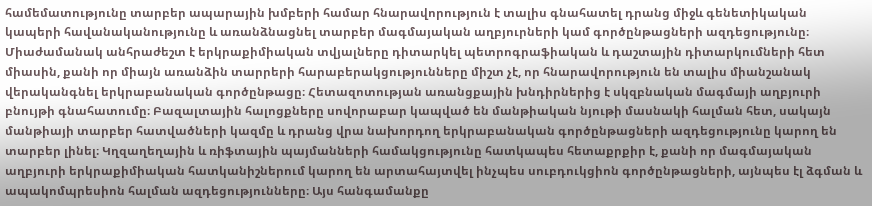համեմատությունը տարբեր ապարային խմբերի համար հնարավորություն է տալիս գնահատել դրանց միջև գենետիկական կապերի հավանականությունը և առանձնացնել տարբեր մագմայական աղբյուրների կամ գործընթացների ազդեցությունը։ Միաժամանակ անհրաժեշտ է երկրաքիմիական տվյալները դիտարկել պետրոգրաֆիական և դաշտային դիտարկումների հետ միասին, քանի որ միայն առանձին տարրերի հարաբերակցությունները միշտ չէ, որ հնարավորություն են տալիս միանշանակ վերականգնել երկրաբանական գործընթացը։ Հետազոտության առանցքային խնդիրներից է սկզբնական մագմայի աղբյուրի բնույթի գնահատումը։ Բազալտային հալոցքները սովորաբար կապված են մանթիական նյութի մասնակի հալման հետ, սակայն մանթիայի տարբեր հատվածների կազմը և դրանց վրա նախորդող երկրաբանական գործընթացների ազդեցությունը կարող են տարբեր լինել։ Կղզաղեղային և ռիֆտային պայմանների համակցությունը հատկապես հետաքրքիր է, քանի որ մագմայական աղբյուրի երկրաքիմիական հատկանիշներում կարող են արտահայտվել ինչպես սուբդուկցիոն գործընթացների, այնպես էլ ձգման և ապակոմպրեսիոն հալման ազդեցությունները։ Այս հանգամանքը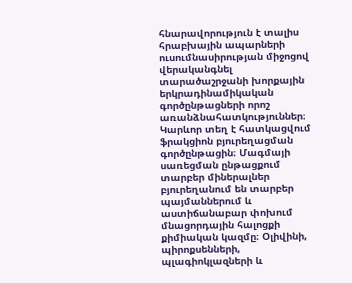հնարավորություն է տալիս հրաբխային ապարների ուսումնասիրության միջոցով վերականգնել տարածաշրջանի խորքային երկրադինամիկական գործընթացների որոշ առանձնահատկություններ։ Կարևոր տեղ է հատկացվում ֆրակցիոն բյուրեղացման գործընթացին։ Մագմայի սառեցման ընթացքում տարբեր միներալներ բյուրեղանում են տարբեր պայմաններում և աստիճանաբար փոխում մնացորդային հալոցքի քիմիական կազմը։ Օլիվինի, պիրոքսենների, պլագիոկլազների և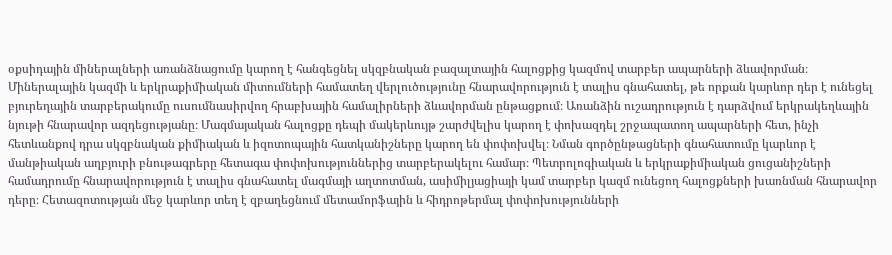օքսիդային միներալների առանձնացումը կարող է հանգեցնել սկզբնական բազալտային հալոցքից կազմով տարբեր ապարների ձևավորման։ Միներալային կազմի և երկրաքիմիական միտումների համատեղ վերլուծությունը հնարավորություն է տալիս գնահատել, թե որքան կարևոր դեր է ունեցել բյուրեղային տարբերակումը ուսումնասիրվող հրաբխային համալիրների ձևավորման ընթացքում։ Առանձին ուշադրություն է դարձվում երկրակեղևային նյութի հնարավոր ազդեցությանը։ Մագմայական հալոցքը դեպի մակերևույթ շարժվելիս կարող է փոխազդել շրջապատող ապարների հետ, ինչի հետևանքով դրա սկզբնական քիմիական և իզոտոպային հատկանիշները կարող են փոփոխվել։ Նման գործընթացների գնահատումը կարևոր է մանթիական աղբյուրի բնութագրերը հետագա փոփոխություններից տարբերակելու համար։ Պետրոլոգիական և երկրաքիմիական ցուցանիշների համադրումը հնարավորություն է տալիս գնահատել մագմայի աղտոտման, ասիմիլյացիայի կամ տարբեր կազմ ունեցող հալոցքների խառնման հնարավոր դերը։ Հետազոտության մեջ կարևոր տեղ է զբաղեցնում մետամորֆային և հիդրոթերմալ փոփոխությունների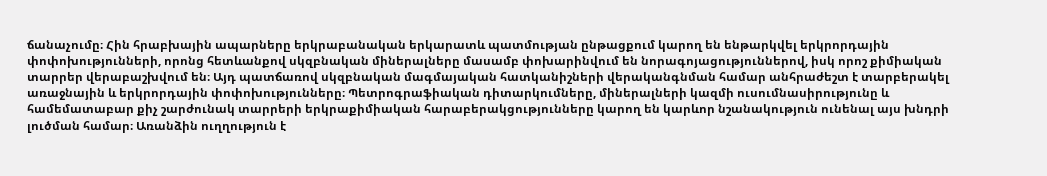ճանաչումը։ Հին հրաբխային ապարները երկրաբանական երկարատև պատմության ընթացքում կարող են ենթարկվել երկրորդային փոփոխությունների, որոնց հետևանքով սկզբնական միներալները մասամբ փոխարինվում են նորագոյացություններով, իսկ որոշ քիմիական տարրեր վերաբաշխվում են։ Այդ պատճառով սկզբնական մագմայական հատկանիշների վերականգնման համար անհրաժեշտ է տարբերակել առաջնային և երկրորդային փոփոխությունները։ Պետրոգրաֆիական դիտարկումները, միներալների կազմի ուսումնասիրությունը և համեմատաբար քիչ շարժունակ տարրերի երկրաքիմիական հարաբերակցությունները կարող են կարևոր նշանակություն ունենալ այս խնդրի լուծման համար։ Առանձին ուղղություն է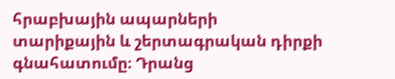հրաբխային ապարների տարիքային և շերտագրական դիրքի գնահատումը։ Դրանց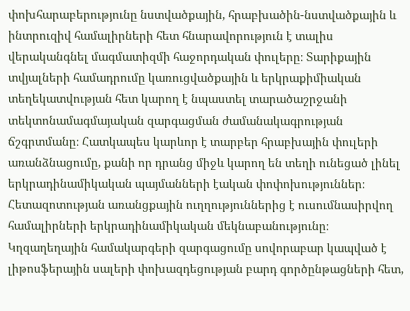փոխհարաբերությունը նստվածքային, հրաբխածին-նստվածքային և ինտրուզիվ համալիրների հետ հնարավորություն է տալիս վերականգնել մագմատիզմի հաջորդական փուլերը։ Տարիքային տվյալների համադրումը կառուցվածքային և երկրաքիմիական տեղեկատվության հետ կարող է նպաստել տարածաշրջանի տեկտոնամագմայական զարգացման ժամանակագրության ճշգրտմանը։ Հատկապես կարևոր է տարբեր հրաբխային փուլերի առանձնացումը, քանի որ դրանց միջև կարող են տեղի ունեցած լինել երկրադինամիկական պայմանների էական փոփոխություններ։ Հետազոտության առանցքային ուղղություններից է ուսումնասիրվող համալիրների երկրադինամիկական մեկնաբանությունը։ Կղզաղեղային համակարգերի զարգացումը սովորաբար կապված է լիթոսֆերային սալերի փոխազդեցության բարդ գործընթացների հետ,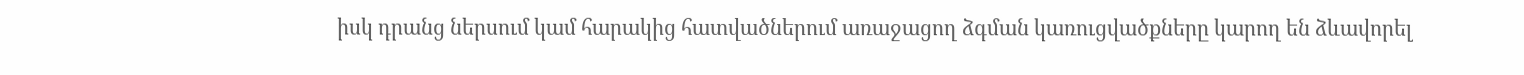իսկ դրանց ներսում կամ հարակից հատվածներում առաջացող ձգման կառուցվածքները կարող են ձևավորել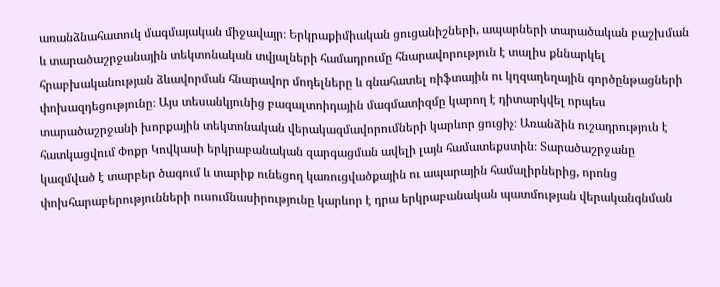առանձնահատուկ մագմայական միջավայր։ Երկրաքիմիական ցուցանիշների, ապարների տարածական բաշխման և տարածաշրջանային տեկտոնական տվյալների համադրումը հնարավորություն է տալիս քննարկել հրաբխականության ձևավորման հնարավոր մոդելները և գնահատել ռիֆտային ու կղզաղեղային գործընթացների փոխազդեցությունը։ Այս տեսանկյունից բազալտոիդային մագմատիզմը կարող է դիտարկվել որպես տարածաշրջանի խորքային տեկտոնական վերակազմավորումների կարևոր ցուցիչ։ Առանձին ուշադրություն է հատկացվում Փոքր Կովկասի երկրաբանական զարգացման ավելի լայն համատեքստին։ Տարածաշրջանը կազմված է տարբեր ծագում և տարիք ունեցող կառուցվածքային ու ապարային համալիրներից, որոնց փոխհարաբերությունների ուսումնասիրությունը կարևոր է դրա երկրաբանական պատմության վերականգնման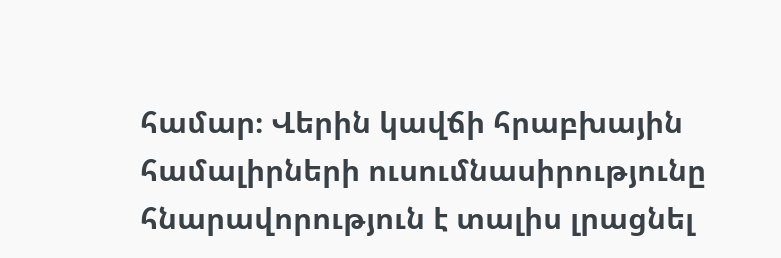համար։ Վերին կավճի հրաբխային համալիրների ուսումնասիրությունը հնարավորություն է տալիս լրացնել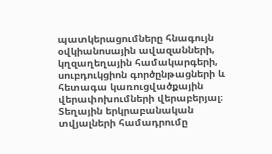պատկերացումները հնագույն օվկիանոսային ավազանների, կղզաղեղային համակարգերի, սուբդուկցիոն գործընթացների և հետագա կառուցվածքային վերափոխումների վերաբերյալ։ Տեղային երկրաբանական տվյալների համադրումը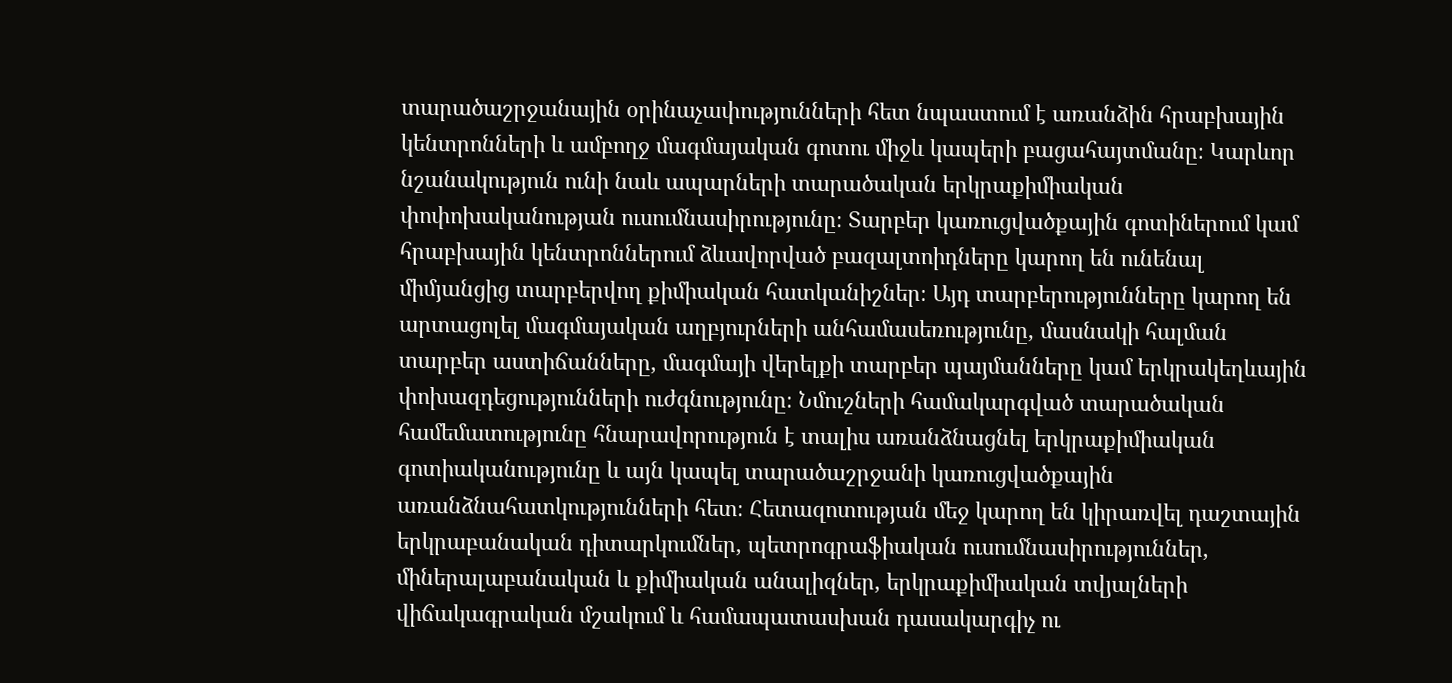տարածաշրջանային օրինաչափությունների հետ նպաստում է առանձին հրաբխային կենտրոնների և ամբողջ մագմայական գոտու միջև կապերի բացահայտմանը։ Կարևոր նշանակություն ունի նաև ապարների տարածական երկրաքիմիական փոփոխականության ուսումնասիրությունը։ Տարբեր կառուցվածքային գոտիներում կամ հրաբխային կենտրոններում ձևավորված բազալտոիդները կարող են ունենալ միմյանցից տարբերվող քիմիական հատկանիշներ։ Այդ տարբերությունները կարող են արտացոլել մագմայական աղբյուրների անհամասեռությունը, մասնակի հալման տարբեր աստիճանները, մագմայի վերելքի տարբեր պայմանները կամ երկրակեղևային փոխազդեցությունների ուժգնությունը։ Նմուշների համակարգված տարածական համեմատությունը հնարավորություն է տալիս առանձնացնել երկրաքիմիական գոտիականությունը և այն կապել տարածաշրջանի կառուցվածքային առանձնահատկությունների հետ։ Հետազոտության մեջ կարող են կիրառվել դաշտային երկրաբանական դիտարկումներ, պետրոգրաֆիական ուսումնասիրություններ, միներալաբանական և քիմիական անալիզներ, երկրաքիմիական տվյալների վիճակագրական մշակում և համապատասխան դասակարգիչ ու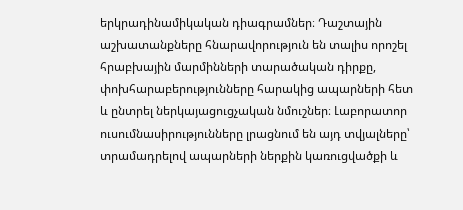երկրադինամիկական դիագրամներ։ Դաշտային աշխատանքները հնարավորություն են տալիս որոշել հրաբխային մարմինների տարածական դիրքը, փոխհարաբերությունները հարակից ապարների հետ և ընտրել ներկայացուցչական նմուշներ։ Լաբորատոր ուսումնասիրությունները լրացնում են այդ տվյալները՝ տրամադրելով ապարների ներքին կառուցվածքի և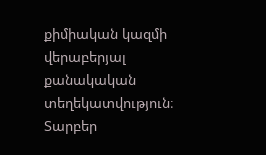քիմիական կազմի վերաբերյալ քանակական տեղեկատվություն։ Տարբեր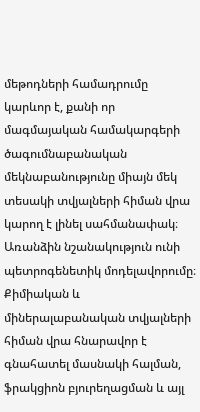մեթոդների համադրումը կարևոր է, քանի որ մագմայական համակարգերի ծագումնաբանական մեկնաբանությունը միայն մեկ տեսակի տվյալների հիման վրա կարող է լինել սահմանափակ։ Առանձին նշանակություն ունի պետրոգենետիկ մոդելավորումը։ Քիմիական և միներալաբանական տվյալների հիման վրա հնարավոր է գնահատել մասնակի հալման, ֆրակցիոն բյուրեղացման և այլ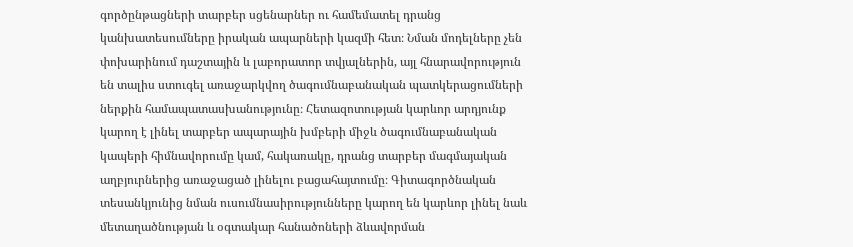գործընթացների տարբեր սցենարներ ու համեմատել դրանց կանխատեսումները իրական ապարների կազմի հետ։ Նման մոդելները չեն փոխարինում դաշտային և լաբորատոր տվյալներին, այլ հնարավորություն են տալիս ստուգել առաջարկվող ծագումնաբանական պատկերացումների ներքին համապատասխանությունը։ Հետազոտության կարևոր արդյունք կարող է լինել տարբեր ապարային խմբերի միջև ծագումնաբանական կապերի հիմնավորումը կամ, հակառակը, դրանց տարբեր մագմայական աղբյուրներից առաջացած լինելու բացահայտումը։ Գիտագործնական տեսանկյունից նման ուսումնասիրությունները կարող են կարևոր լինել նաև մետաղածնության և օգտակար հանածոների ձևավորման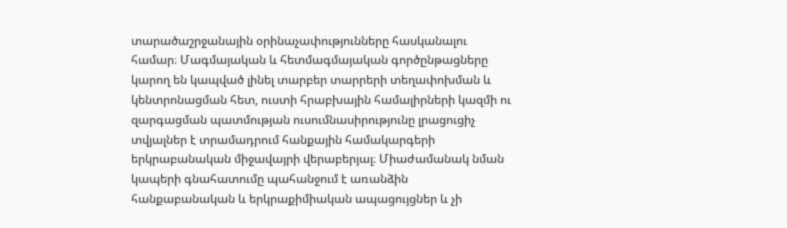տարածաշրջանային օրինաչափությունները հասկանալու համար։ Մագմայական և հետմագմայական գործընթացները կարող են կապված լինել տարբեր տարրերի տեղափոխման և կենտրոնացման հետ, ուստի հրաբխային համալիրների կազմի ու զարգացման պատմության ուսումնասիրությունը լրացուցիչ տվյալներ է տրամադրում հանքային համակարգերի երկրաբանական միջավայրի վերաբերյալ։ Միաժամանակ նման կապերի գնահատումը պահանջում է առանձին հանքաբանական և երկրաքիմիական ապացույցներ և չի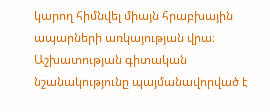կարող հիմնվել միայն հրաբխային ապարների առկայության վրա։ Աշխատության գիտական նշանակությունը պայմանավորված է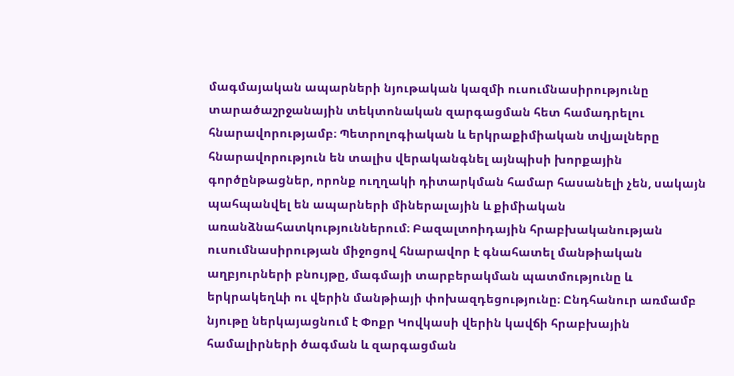մագմայական ապարների նյութական կազմի ուսումնասիրությունը տարածաշրջանային տեկտոնական զարգացման հետ համադրելու հնարավորությամբ։ Պետրոլոգիական և երկրաքիմիական տվյալները հնարավորություն են տալիս վերականգնել այնպիսի խորքային գործընթացներ, որոնք ուղղակի դիտարկման համար հասանելի չեն, սակայն պահպանվել են ապարների միներալային և քիմիական առանձնահատկություններում։ Բազալտոիդային հրաբխականության ուսումնասիրության միջոցով հնարավոր է գնահատել մանթիական աղբյուրների բնույթը, մագմայի տարբերակման պատմությունը և երկրակեղևի ու վերին մանթիայի փոխազդեցությունը։ Ընդհանուր առմամբ նյութը ներկայացնում է Փոքր Կովկասի վերին կավճի հրաբխային համալիրների ծագման և զարգացման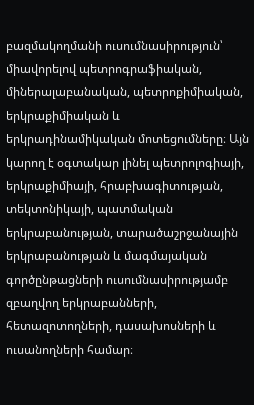բազմակողմանի ուսումնասիրություն՝ միավորելով պետրոգրաֆիական, միներալաբանական, պետրոքիմիական, երկրաքիմիական և երկրադինամիկական մոտեցումները։ Այն կարող է օգտակար լինել պետրոլոգիայի, երկրաքիմիայի, հրաբխագիտության, տեկտոնիկայի, պատմական երկրաբանության, տարածաշրջանային երկրաբանության և մագմայական գործընթացների ուսումնասիրությամբ զբաղվող երկրաբանների, հետազոտողների, դասախոսների և ուսանողների համար։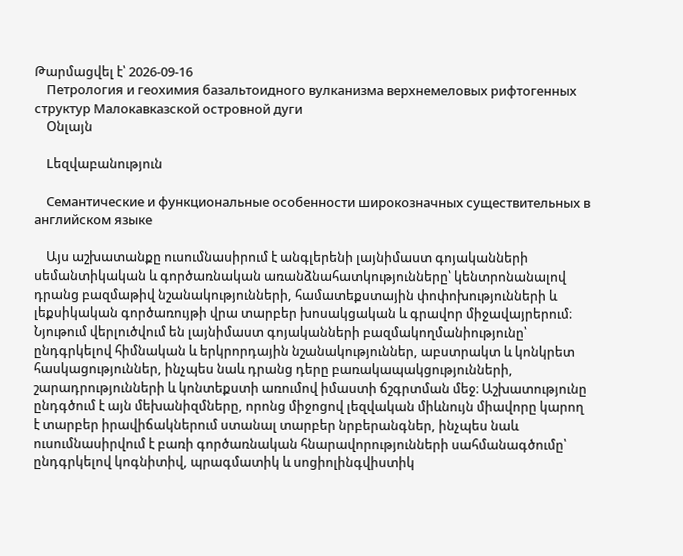Թարմացվել է՝ 2026-09-16
    Петрология и геохимия базальтоидного вулканизма верхнемеловых рифтогенных структур Малокавказской островной дуги
    Օնլայն

    Lեզվաբանություն

    Семантические и функциональные особенности широкозначных существительных в английском языке

    Այս աշխատանքը ուսումնասիրում է անգլերենի լայնիմաստ գոյականների սեմանտիկական և գործառնական առանձնահատկությունները՝ կենտրոնանալով դրանց բազմաթիվ նշանակությունների, համատեքստային փոփոխությունների և լեքսիկական գործառույթի վրա տարբեր խոսակցական և գրավոր միջավայրերում։ Նյութում վերլուծվում են լայնիմաստ գոյականների բազմակողմանիությունը՝ ընդգրկելով հիմնական և երկրորդային նշանակություններ, աբստրակտ և կոնկրետ հասկացություններ, ինչպես նաև դրանց դերը բառակապակցությունների, շարադրությունների և կոնտեքստի առումով իմաստի ճշգրտման մեջ։ Աշխատությունը ընդգծում է այն մեխանիզմները, որոնց միջոցով լեզվական միևնույն միավորը կարող է տարբեր իրավիճակներում ստանալ տարբեր նրբերանգներ, ինչպես նաև ուսումնասիրվում է բառի գործառնական հնարավորությունների սահմանագծումը՝ ընդգրկելով կոգնիտիվ, պրագմատիկ և սոցիոլինգվիստիկ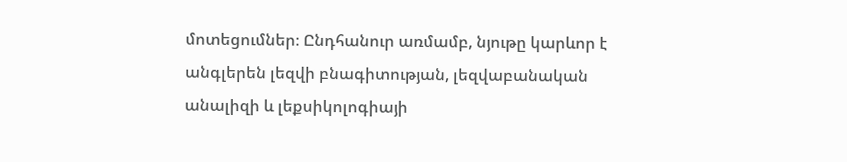մոտեցումներ։ Ընդհանուր առմամբ, նյութը կարևոր է անգլերեն լեզվի բնագիտության, լեզվաբանական անալիզի և լեքսիկոլոգիայի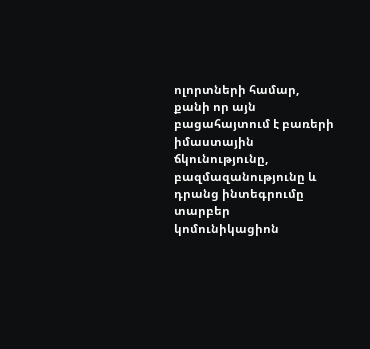ոլորտների համար, քանի որ այն բացահայտում է բառերի իմաստային ճկունությունը, բազմազանությունը և դրանց ինտեգրումը տարբեր կոմունիկացիոն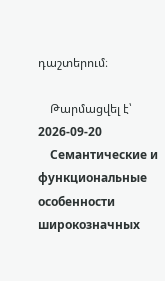դաշտերում։

    Թարմացվել է՝ 2026-09-20
    Семантические и функциональные особенности широкозначных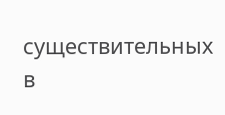существительных в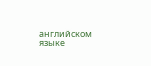английском языке